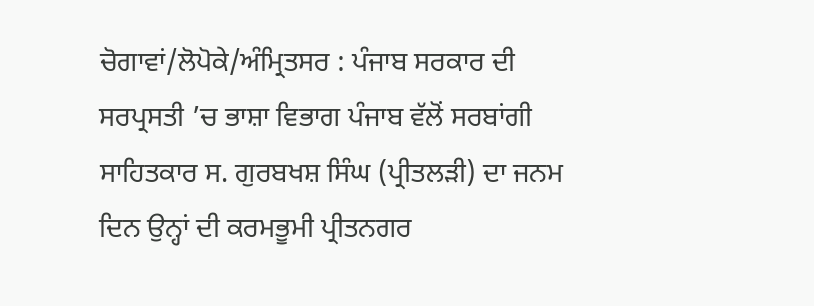ਚੋਗਾਵਾਂ/ਲੋਪੋਕੇ/ਅੰਮ੍ਰਿਤਸਰ : ਪੰਜਾਬ ਸਰਕਾਰ ਦੀ ਸਰਪ੍ਰਸਤੀ ’ਚ ਭਾਸ਼ਾ ਵਿਭਾਗ ਪੰਜਾਬ ਵੱਲੋਂ ਸਰਬਾਂਗੀ ਸਾਹਿਤਕਾਰ ਸ. ਗੁਰਬਖਸ਼ ਸਿੰਘ (ਪ੍ਰੀਤਲੜੀ) ਦਾ ਜਨਮ ਦਿਨ ਉਨ੍ਹਾਂ ਦੀ ਕਰਮਭੂਮੀ ਪ੍ਰੀਤਨਗਰ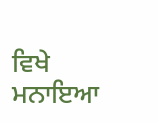ਵਿਖੇ ਮਨਾਇਆ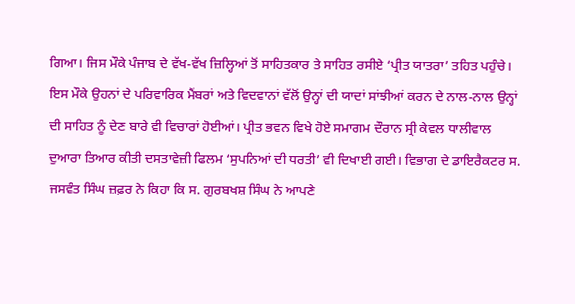ਗਿਆ। ਜਿਸ ਮੌਕੇ ਪੰਜਾਬ ਦੇ ਵੱਖ-ਵੱਖ ਜ਼ਿਲ੍ਹਿਆਂ ਤੋਂ ਸਾਹਿਤਕਾਰ ਤੇ ਸਾਹਿਤ ਰਸੀਏ ‘ਪ੍ਰੀਤ ਯਾਤਰਾ’ ਤਹਿਤ ਪਹੁੰਚੇ। ਇਸ ਮੌਕੇ ਉਹਨਾਂ ਦੇ ਪਰਿਵਾਰਿਕ ਮੈਂਬਰਾਂ ਅਤੇ ਵਿਦਵਾਨਾਂ ਵੱਲੋਂ ਉਨ੍ਹਾਂ ਦੀ ਯਾਦਾਂ ਸਾਂਝੀਆਂ ਕਰਨ ਦੇ ਨਾਲ-ਨਾਲ ਉਨ੍ਹਾਂ ਦੀ ਸਾਹਿਤ ਨੂੰ ਦੇਣ ਬਾਰੇ ਵੀ ਵਿਚਾਰਾਂ ਹੋਈਆਂ। ਪ੍ਰੀਤ ਭਵਨ ਵਿਖੇ ਹੋਏ ਸਮਾਗਮ ਦੌਰਾਨ ਸ੍ਰੀ ਕੇਵਲ ਧਾਲੀਵਾਲ ਦੁਆਰਾ ਤਿਆਰ ਕੀਤੀ ਦਸਤਾਵੇਜ਼ੀ ਫਿਲਮ ‘ਸੁਪਨਿਆਂ ਦੀ ਧਰਤੀ’ ਵੀ ਦਿਖਾਈ ਗਈ। ਵਿਭਾਗ ਦੇ ਡਾਇਰੈਕਟਰ ਸ. ਜਸਵੰਤ ਸਿੰਘ ਜ਼ਫ਼ਰ ਨੇ ਕਿਹਾ ਕਿ ਸ. ਗੁਰਬਖਸ਼ ਸਿੰਘ ਨੇ ਆਪਣੇ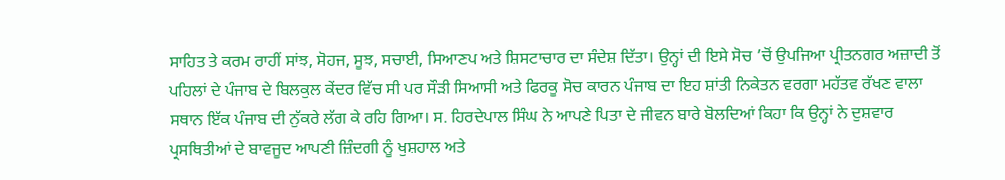ਸਾਹਿਤ ਤੇ ਕਰਮ ਰਾਹੀਂ ਸਾਂਝ, ਸੋਹਜ, ਸੂਝ, ਸਚਾਈ, ਸਿਆਣਪ ਅਤੇ ਸ਼ਿਸਟਾਚਾਰ ਦਾ ਸੰਦੇਸ਼ ਦਿੱਤਾ। ਉਨ੍ਹਾਂ ਦੀ ਇਸੇ ਸੋਚ ’ਚੋਂ ਉਪਜਿਆ ਪ੍ਰੀਤਨਗਰ ਅਜ਼ਾਦੀ ਤੋਂ ਪਹਿਲਾਂ ਦੇ ਪੰਜਾਬ ਦੇ ਬਿਲਕੁਲ ਕੇਂਦਰ ਵਿੱਚ ਸੀ ਪਰ ਸੌੜੀ ਸਿਆਸੀ ਅਤੇ ਫਿਰਕੂ ਸੋਚ ਕਾਰਨ ਪੰਜਾਬ ਦਾ ਇਹ ਸ਼ਾਂਤੀ ਨਿਕੇਤਨ ਵਰਗਾ ਮਹੱਤਵ ਰੱਖਣ ਵਾਲਾ ਸਥਾਨ ਇੱਕ ਪੰਜਾਬ ਦੀ ਨੁੱਕਰੇ ਲੱਗ ਕੇ ਰਹਿ ਗਿਆ। ਸ. ਹਿਰਦੇਪਾਲ ਸਿੰਘ ਨੇ ਆਪਣੇ ਪਿਤਾ ਦੇ ਜੀਵਨ ਬਾਰੇ ਬੋਲਦਿਆਂ ਕਿਹਾ ਕਿ ਉਨ੍ਹਾਂ ਨੇ ਦੁਸ਼ਵਾਰ ਪ੍ਰਸਥਿਤੀਆਂ ਦੇ ਬਾਵਜੂਦ ਆਪਣੀ ਜ਼ਿੰਦਗੀ ਨੂੰ ਖੁਸ਼ਹਾਲ ਅਤੇ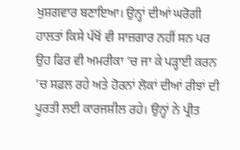ਖੁਸ਼ਗਵਾਰ ਬਣਾਇਆ। ਉਨ੍ਹਾਂ ਦੀਆਂ ਘਰੋਗੀ ਹਾਲਤਾਂ ਕਿਸੇ ਪੱਖੋਂ ਵੀ ਸਾਜ਼ਗਾਰ ਨਹੀਂ ਸਨ ਪਰ ਉਹ ਫਿਰ ਵੀ ਅਮਰੀਕਾ ’ਚ ਜਾ ਕੇ ਪੜ੍ਹਾਈ ਕਰਨ ’ਚ ਸਫ਼ਲ ਰਹੇ ਅਤੇ ਹੋਰਨਾਂ ਲੋਕਾਂ ਦੀਆਂ ਰੀਝਾਂ ਦੀ ਪੂਰਤੀ ਲਈ ਕਾਰਜਸ਼ੀਲ ਰਹੇ। ਉਨ੍ਹਾਂ ਨੇ ਪ੍ਰੀਤ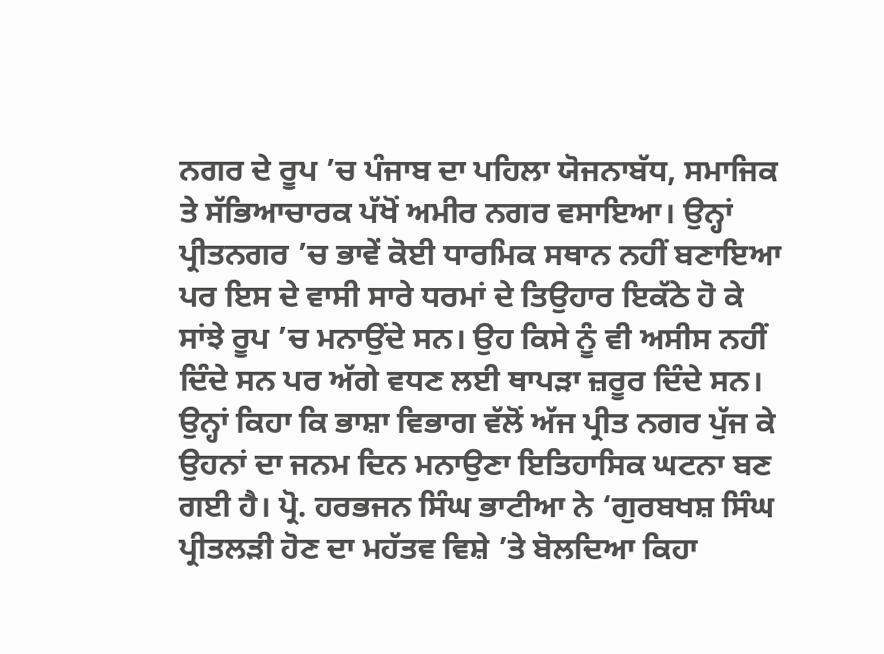ਨਗਰ ਦੇ ਰੂਪ ’ਚ ਪੰਜਾਬ ਦਾ ਪਹਿਲਾ ਯੋਜਨਾਬੱਧ, ਸਮਾਜਿਕ ਤੇ ਸੱਭਿਆਚਾਰਕ ਪੱਖੋਂ ਅਮੀਰ ਨਗਰ ਵਸਾਇਆ। ਉਨ੍ਹਾਂ ਪ੍ਰੀਤਨਗਰ ’ਚ ਭਾਵੇਂ ਕੋਈ ਧਾਰਮਿਕ ਸਥਾਨ ਨਹੀਂ ਬਣਾਇਆ ਪਰ ਇਸ ਦੇ ਵਾਸੀ ਸਾਰੇ ਧਰਮਾਂ ਦੇ ਤਿਉਹਾਰ ਇਕੱਠੇ ਹੋ ਕੇ ਸਾਂਝੇ ਰੂਪ ’ਚ ਮਨਾਉਂਦੇ ਸਨ। ਉਹ ਕਿਸੇ ਨੂੰ ਵੀ ਅਸੀਸ ਨਹੀਂ ਦਿੰਦੇ ਸਨ ਪਰ ਅੱਗੇ ਵਧਣ ਲਈ ਥਾਪੜਾ ਜ਼ਰੂਰ ਦਿੰਦੇ ਸਨ। ਉਨ੍ਹਾਂ ਕਿਹਾ ਕਿ ਭਾਸ਼ਾ ਵਿਭਾਗ ਵੱਲੋਂ ਅੱਜ ਪ੍ਰੀਤ ਨਗਰ ਪੁੱਜ ਕੇ ਉਹਨਾਂ ਦਾ ਜਨਮ ਦਿਨ ਮਨਾਉਣਾ ਇਤਿਹਾਸਿਕ ਘਟਨਾ ਬਣ ਗਈ ਹੈ। ਪ੍ਰੋ. ਹਰਭਜਨ ਸਿੰਘ ਭਾਟੀਆ ਨੇ ‘ਗੁਰਬਖਸ਼ ਸਿੰਘ ਪ੍ਰੀਤਲੜੀ ਹੋਣ ਦਾ ਮਹੱਤਵ ਵਿਸ਼ੇ ’ਤੇ ਬੋਲਦਿਆ ਕਿਹਾ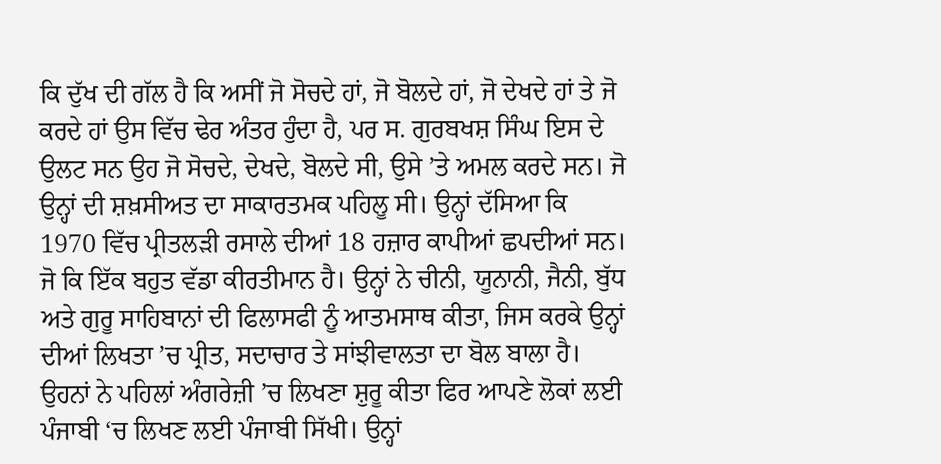ਕਿ ਦੁੱਖ ਦੀ ਗੱਲ ਹੈ ਕਿ ਅਸੀਂ ਜੋ ਸੋਚਦੇ ਹਾਂ, ਜੋ ਬੋਲਦੇ ਹਾਂ, ਜੋ ਦੇਖਦੇ ਹਾਂ ਤੇ ਜੋ ਕਰਦੇ ਹਾਂ ਉਸ ਵਿੱਚ ਢੇਰ ਅੰਤਰ ਹੁੰਦਾ ਹੈ, ਪਰ ਸ. ਗੁਰਬਖਸ਼ ਸਿੰਘ ਇਸ ਦੇ ਉਲਟ ਸਨ ਉਹ ਜੋ ਸੋਚਦੇ, ਦੇਖਦੇ, ਬੋਲਦੇ ਸੀ, ਉਸੇ ’ਤੇ ਅਮਲ ਕਰਦੇ ਸਨ। ਜੋ ਉਨ੍ਹਾਂ ਦੀ ਸ਼ਖ਼ਸੀਅਤ ਦਾ ਸਾਕਾਰਤਮਕ ਪਹਿਲੂ ਸੀ। ਉਨ੍ਹਾਂ ਦੱਸਿਆ ਕਿ 1970 ਵਿੱਚ ਪ੍ਰੀਤਲੜੀ ਰਸਾਲੇ ਦੀਆਂ 18 ਹਜ਼ਾਰ ਕਾਪੀਆਂ ਛਪਦੀਆਂ ਸਨ। ਜੋ ਕਿ ਇੱਕ ਬਹੁਤ ਵੱਡਾ ਕੀਰਤੀਮਾਨ ਹੈ। ਉਨ੍ਹਾਂ ਨੇ ਚੀਨੀ, ਯੂਨਾਨੀ, ਜੈਨੀ, ਬੁੱਧ ਅਤੇ ਗੁਰੂ ਸਾਹਿਬਾਨਾਂ ਦੀ ਫਿਲਾਸਫੀ ਨੂੰ ਆਤਮਸਾਥ ਕੀਤਾ, ਜਿਸ ਕਰਕੇ ਉਨ੍ਹਾਂ ਦੀਆਂ ਲਿਖਤਾ ’ਚ ਪ੍ਰੀਤ, ਸਦਾਚਾਰ ਤੇ ਸਾਂਝੀਵਾਲਤਾ ਦਾ ਬੋਲ ਬਾਲਾ ਹੈ। ਉਹਨਾਂ ਨੇ ਪਹਿਲਾਂ ਅੰਗਰੇਜ਼ੀ ’ਚ ਲਿਖਣਾ ਸ਼ੁਰੂ ਕੀਤਾ ਫਿਰ ਆਪਣੇ ਲੋਕਾਂ ਲਈ ਪੰਜਾਬੀ ‘ਚ ਲਿਖਣ ਲਈ ਪੰਜਾਬੀ ਸਿੱਖੀ। ਉਨ੍ਹਾਂ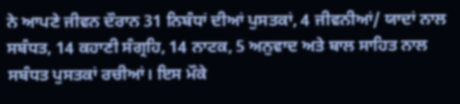ਨੇ ਆਪਣੇ ਜੀਵਨ ਦੌਰਾਨ 31 ਨਿਬੰਧਾਂ ਦੀਆਂ ਪੁਸਤਕਾਂ, 4 ਜੀਵਨੀਆਂ/ ਯਾਦਾਂ ਨਾਲ ਸਬੰਧਤ, 14 ਕਹਾਣੀ ਸੰਗ੍ਰਹਿ, 14 ਨਾਟਕ, 5 ਅਨੁਵਾਦ ਅਤੇ ਬਾਲ ਸਾਹਿਤ ਨਾਲ ਸਬੰਧਤ ਪੁਸਤਕਾਂ ਰਚੀਆਂ। ਇਸ ਮੌਕੇ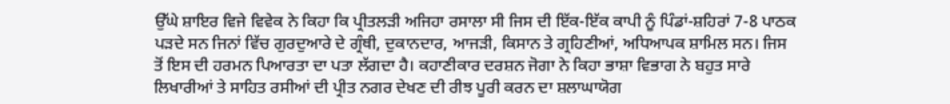ਉੱਘੇ ਸ਼ਾਇਰ ਵਿਜੇ ਵਿਵੇਕ ਨੇ ਕਿਹਾ ਕਿ ਪ੍ਰੀਤਲੜੀ ਅਜਿਹਾ ਰਸਾਲਾ ਸੀ ਜਿਸ ਦੀ ਇੱਕ-ਇੱਕ ਕਾਪੀ ਨੂੰ ਪਿੰਡਾਂ-ਸ਼ਹਿਰਾਂ 7-8 ਪਾਠਕ ਪੜਦੇ ਸਨ ਜਿਨਾਂ ਵਿੱਚ ਗੁਰਦੁਆਰੇ ਦੇ ਗ੍ਰੰਥੀ, ਦੁਕਾਨਦਾਰ, ਆਜੜੀ, ਕਿਸਾਨ ਤੇ ਗ੍ਰਹਿਣੀਆਂ, ਅਧਿਆਪਕ ਸ਼ਾਮਿਲ ਸਨ। ਜਿਸ ਤੋਂ ਇਸ ਦੀ ਹਰਮਨ ਪਿਆਰਤਾ ਦਾ ਪਤਾ ਲੱਗਦਾ ਹੈ। ਕਹਾਣੀਕਾਰ ਦਰਸ਼ਨ ਜੋਗਾ ਨੇ ਕਿਹਾ ਭਾਸ਼ਾ ਵਿਭਾਗ ਨੇ ਬਹੁਤ ਸਾਰੇ ਲਿਖਾਰੀਆਂ ਤੇ ਸਾਹਿਤ ਰਸੀਆਂ ਦੀ ਪ੍ਰੀਤ ਨਗਰ ਦੇਖਣ ਦੀ ਰੀਝ ਪੂਰੀ ਕਰਨ ਦਾ ਸ਼ਲਾਘਾਯੋਗ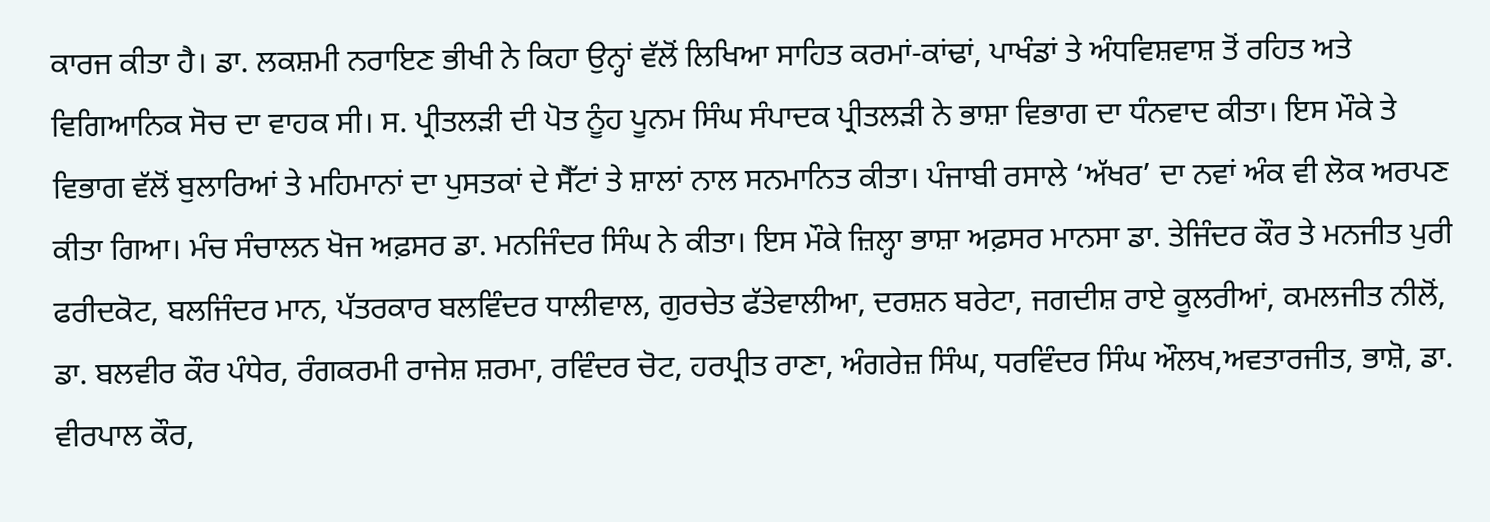ਕਾਰਜ ਕੀਤਾ ਹੈ। ਡਾ. ਲਕਸ਼ਮੀ ਨਰਾਇਣ ਭੀਖੀ ਨੇ ਕਿਹਾ ਉਨ੍ਹਾਂ ਵੱਲੋਂ ਲਿਖਿਆ ਸਾਹਿਤ ਕਰਮਾਂ-ਕਾਂਢਾਂ, ਪਾਖੰਡਾਂ ਤੇ ਅੰਧਵਿਸ਼ਵਾਸ਼ ਤੋਂ ਰਹਿਤ ਅਤੇ ਵਿਗਿਆਨਿਕ ਸੋਚ ਦਾ ਵਾਹਕ ਸੀ। ਸ. ਪ੍ਰੀਤਲੜੀ ਦੀ ਪੋਤ ਨੂੰਹ ਪੂਨਮ ਸਿੰਘ ਸੰਪਾਦਕ ਪ੍ਰੀਤਲੜੀ ਨੇ ਭਾਸ਼ਾ ਵਿਭਾਗ ਦਾ ਧੰਨਵਾਦ ਕੀਤਾ। ਇਸ ਮੌਕੇ ਤੇ ਵਿਭਾਗ ਵੱਲੋਂ ਬੁਲਾਰਿਆਂ ਤੇ ਮਹਿਮਾਨਾਂ ਦਾ ਪੁਸਤਕਾਂ ਦੇ ਸੈੱਟਾਂ ਤੇ ਸ਼ਾਲਾਂ ਨਾਲ ਸਨਮਾਨਿਤ ਕੀਤਾ। ਪੰਜਾਬੀ ਰਸਾਲੇ ‘ਅੱਖਰ’ ਦਾ ਨਵਾਂ ਅੰਕ ਵੀ ਲੋਕ ਅਰਪਣ ਕੀਤਾ ਗਿਆ। ਮੰਚ ਸੰਚਾਲਨ ਖੋਜ ਅਫ਼ਸਰ ਡਾ. ਮਨਜਿੰਦਰ ਸਿੰਘ ਨੇ ਕੀਤਾ। ਇਸ ਮੌਕੇ ਜ਼ਿਲ੍ਹਾ ਭਾਸ਼ਾ ਅਫ਼ਸਰ ਮਾਨਸਾ ਡਾ. ਤੇਜਿੰਦਰ ਕੌਰ ਤੇ ਮਨਜੀਤ ਪੁਰੀ ਫਰੀਦਕੋਟ, ਬਲਜਿੰਦਰ ਮਾਨ, ਪੱਤਰਕਾਰ ਬਲਵਿੰਦਰ ਧਾਲੀਵਾਲ, ਗੁਰਚੇਤ ਫੱਤੇਵਾਲੀਆ, ਦਰਸ਼ਨ ਬਰੇਟਾ, ਜਗਦੀਸ਼ ਰਾਏ ਕੂਲਰੀਆਂ, ਕਮਲਜੀਤ ਨੀਲੋਂ, ਡਾ. ਬਲਵੀਰ ਕੌਰ ਪੰਧੇਰ, ਰੰਗਕਰਮੀ ਰਾਜੇਸ਼ ਸ਼ਰਮਾ, ਰਵਿੰਦਰ ਚੋਟ, ਹਰਪ੍ਰੀਤ ਰਾਣਾ, ਅੰਗਰੇਜ਼ ਸਿੰਘ, ਧਰਵਿੰਦਰ ਸਿੰਘ ਔਲਖ,ਅਵਤਾਰਜੀਤ, ਭਾਸ਼ੋ, ਡਾ. ਵੀਰਪਾਲ ਕੌਰ,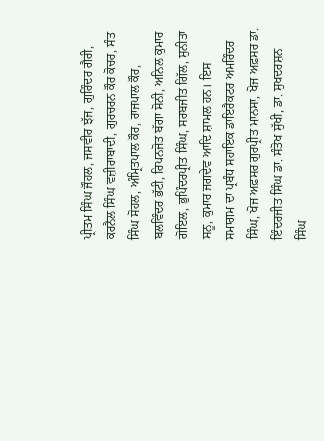ਪ੍ਰੀਤਮ ਸਿੰਘ ਜੌਹਲ, ਜਸਵੀਰ ਝੱਜ, ਗੁਰਿੰਦਰ ਗੈਰੀ, ਕਰਨੈਲ ਸਿੰਘ ਵਜ਼ੀਰਾਬਾਦੀ, ਗੁਰਚਰਨ ਕੌਰ ਕੋਚਰ, ਸੰਤ ਸਿੰਘ ਸੋਹਲ, ਅੰਮ੍ਰਿਤਪਾਲ ਕੌਰ, ਰਾਜਪਾਲ ਕੌਰ, ਬਲਵਿੰਦਰ ਭੱਟੀ, ਰਿਪਨਜੋਤ ਬੱਗਾ ਸੋਨੀ, ਅਨਿਲ ਕੁਮਾਰ ਗੋਇਲ, ਭੁਪਿੰਦਰਪ੍ਰੀਤ ਸਿੰਘ, ਸਰਬਜੀਤ ਗਿੱਲ, ਸੁਨੀਤਾ ਸਨੂ, ਕੁਮਾਰ ਜਗਦੇਵ ਆਦਿ ਸ਼ਾਮਲ ਹਨ। ਇਸ ਸਮਾਗਮ ਦਾ ਪ੍ਰਬੰਧ ਸਹਾਇਕ ਡਾਇਰੈਕਟਰ ਅਮਰਿੰਦਰ ਸਿੰਘ, ਖੋਜ ਅਫ਼ਸਰ ਗੁਰਪ੍ਰੀਤ ਮਾਨਸਾ, ਖੋਜ ਅਫ਼ਸਰ ਡਾ. ਇੰਦਰਜੀਤ ਸਿੰਘ ਡਾ. ਸੰਤੋਖ ਸੁੱਖੀ, ਡਾ. ਸੁਖਦਰਸ਼ਨ ਸਿੰਘ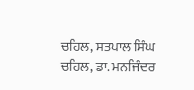ਚਹਿਲ, ਸਤਪਾਲ ਸਿੰਘ ਚਹਿਲ, ਡਾ. ਮਨਜਿੰਦਰ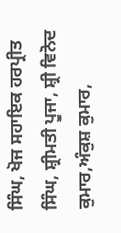ਸਿੰਘ, ਖੋਜ ਸਹਾਇਕ ਹਰਪ੍ਰੀਤ ਸਿੰਘ, ਸ਼੍ਰੀਮਤੀ ਪੂਜਾ, ਸ਼੍ਰੀ ਵਿਨੋਦ ਕੁਮਾਰ,ਅੰਕੁਸ਼ ਕੁਮਾਰ,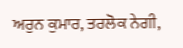ਅਰੁਨ ਕੁਮਾਰ, ਤਰਲੋਕ ਨੇਗੀ,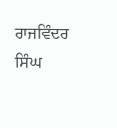ਰਾਜਵਿੰਦਰ ਸਿੰਘ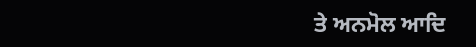ਤੇ ਅਨਮੋਲ ਆਦਿ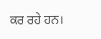ਕਰ ਰਹੇ ਹਨ।